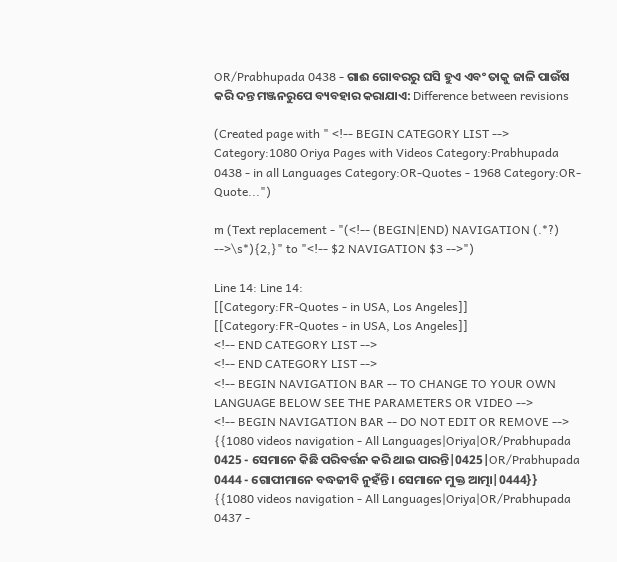OR/Prabhupada 0438 - ଗାଈ ଗୋବରରୁ ଘସି ହୁଏ ଏବଂ ତାକୁ ଜାଳି ପାଉଁଷ କରି ଦନ୍ତ ମଞ୍ଜନରୁପେ ବ୍ୟବହାର କରାଯାଏ: Difference between revisions

(Created page with " <!-- BEGIN CATEGORY LIST --> Category:1080 Oriya Pages with Videos Category:Prabhupada 0438 - in all Languages Category:OR-Quotes - 1968 Category:OR-Quote...")

m (Text replacement - "(<!-- (BEGIN|END) NAVIGATION (.*?) -->\s*){2,}" to "<!-- $2 NAVIGATION $3 -->")

Line 14: Line 14:
[[Category:FR-Quotes - in USA, Los Angeles]]
[[Category:FR-Quotes - in USA, Los Angeles]]
<!-- END CATEGORY LIST -->
<!-- END CATEGORY LIST -->
<!-- BEGIN NAVIGATION BAR -- TO CHANGE TO YOUR OWN LANGUAGE BELOW SEE THE PARAMETERS OR VIDEO -->
<!-- BEGIN NAVIGATION BAR -- DO NOT EDIT OR REMOVE -->
{{1080 videos navigation - All Languages|Oriya|OR/Prabhupada 0425 - ସେମାନେ କିଛି ପରିବର୍ତ୍ତନ କରି ଥାଇ ପାରନ୍ତି|0425|OR/Prabhupada 0444 - ଗୋପୀମାନେ ବଦ୍ଧଜୀବି ନୁହଁନ୍ତି । ସେମାନେ ମୁକ୍ତ ଆତ୍ମା|0444}}
{{1080 videos navigation - All Languages|Oriya|OR/Prabhupada 0437 -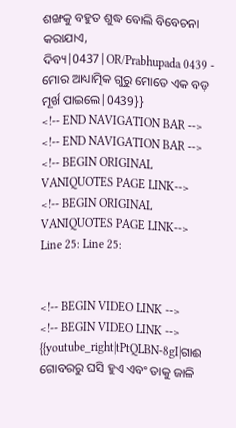ଶଙ୍ଖକୁ ବହୁତ ଶୁଦ୍ଧ ବୋଲି ବିବେଚନା କରାଯାଏ, ଦିବ୍ୟ|0437|OR/Prabhupada 0439 - ମୋର ଆଧ୍ୟାତ୍ମିକ ଗୁରୁ ମୋତେ ଏକ ବଡ଼ ମୂର୍ଖ ପାଇଲେ|0439}}
<!-- END NAVIGATION BAR -->
<!-- END NAVIGATION BAR -->
<!-- BEGIN ORIGINAL VANIQUOTES PAGE LINK-->
<!-- BEGIN ORIGINAL VANIQUOTES PAGE LINK-->
Line 25: Line 25:


<!-- BEGIN VIDEO LINK -->
<!-- BEGIN VIDEO LINK -->
{{youtube_right|tPtQLBN-8gI|ଗାଈ ଗୋବରରୁ ଘସି ହୁଏ ଏବଂ ତାକୁ ଜାଳି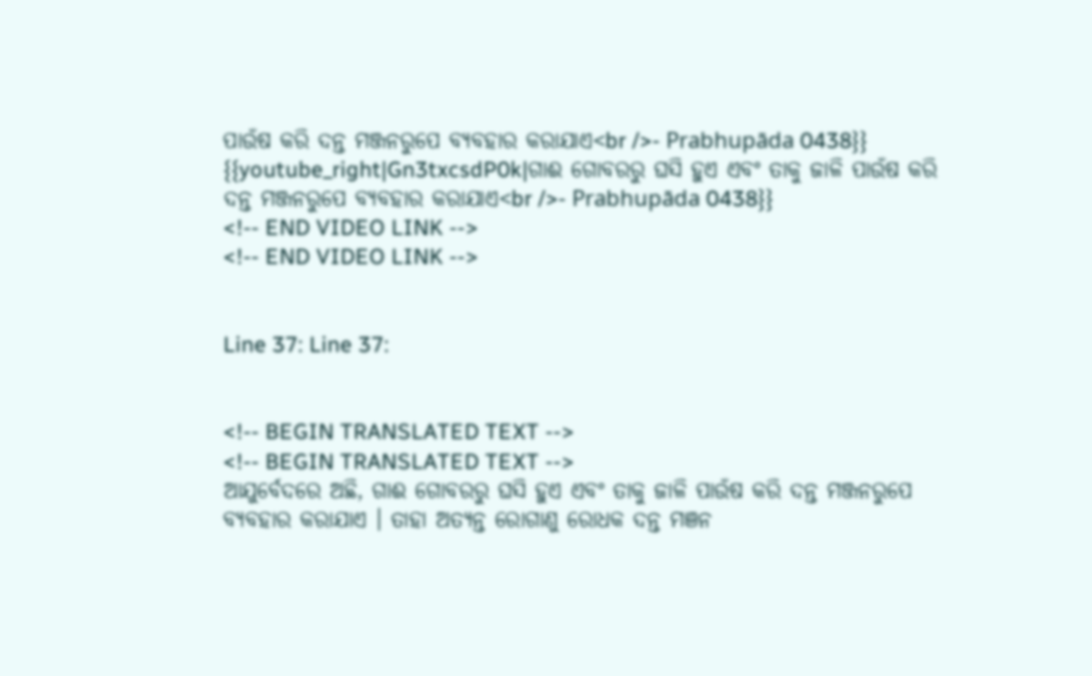ପାଉଁଷ କରି ଦନ୍ତ ମଞ୍ଜନରୁପେ ବ୍ୟବହାର କରାଯାଏ<br />- Prabhupāda 0438}}
{{youtube_right|Gn3txcsdP0k|ଗାଈ ଗୋବରରୁ ଘସି ହୁଏ ଏବଂ ତାକୁ ଜାଳି ପାଉଁଷ କରି ଦନ୍ତ ମଞ୍ଜନରୁପେ ବ୍ୟବହାର କରାଯାଏ<br />- Prabhupāda 0438}}
<!-- END VIDEO LINK -->
<!-- END VIDEO LINK -->


Line 37: Line 37:


<!-- BEGIN TRANSLATED TEXT -->
<!-- BEGIN TRANSLATED TEXT -->
ଆଯୁର୍ବେଦରେ ଅଛି, ଗାଈ ଗୋବରରୁ ଘସି ହୁଏ ଏବଂ ତାକୁ ଜାଳି ପାଉଁଷ କରି ଦନ୍ତ ମଞ୍ଜନରୁପେ ବ୍ୟବହାର କରାଯାଏ । ତାହା ଅତ୍ୟନ୍ତ ରୋଗାଣୁ ରୋଧକ ଦନ୍ତ ମଞନ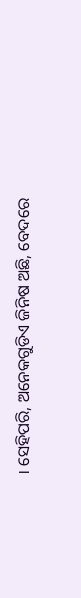। ସେହିପରି, ଅନେକଗୁଡିଏ ଜିନିଷ ଅଛି, ବେଦରେ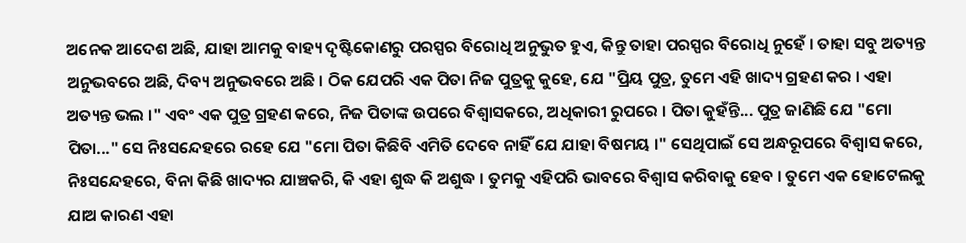ଅନେକ ଆଦେଶ ଅଛି, ଯାହା ଆମକୁ ବାହ୍ୟ ଦୃଷ୍ଟିକୋଣରୁ ପରସ୍ପର ବିରୋଧି ଅନୁଭୁତ ହୁଏ, କିନ୍ତୁ ତାହା ପରସ୍ପର ବିରୋଧି ନୁହେଁ । ତାହା ସବୁ ଅତ୍ୟନ୍ତ ଅନୁଭବରେ ଅଛି, ଦିବ୍ୟ ଅନୁଭବରେ ଅଛି । ଠିକ ଯେପରି ଏକ ପିତା ନିଜ ପୁତ୍ରକୁ କୁହେ, ଯେ "ପ୍ରିୟ ପୁତ୍ର, ତୁମେ ଏହି ଖାଦ୍ୟ ଗ୍ରହଣ କର । ଏହା ଅତ୍ୟନ୍ତ ଭଲ ।" ଏବଂ ଏକ ପୁତ୍ର ଗ୍ରହଣ କରେ, ନିଜ ପିତାଙ୍କ ଉପରେ ବିଶ୍ଵାସକରେ, ଅଧିକାରୀ ରୁପରେ । ପିତା କୁହଁନ୍ତି... ପୁତ୍ର ଜାଣିଛି ଯେ "ମୋ ପିତା..." ସେ ନିଃସନ୍ଦେହରେ ରହେ ଯେ "ମୋ ପିତା କିଛିବି ଏମିତି ଦେବେ ନାହିଁ ଯେ ଯାହା ବିଷମୟ ।" ସେଥିପାଇଁ ସେ ଅନ୍ଧରୂପରେ ବିଶ୍ଵାସ କରେ, ନିଃସନ୍ଦେହରେ, ବିନା କିଛି ଖାଦ୍ୟର ଯାଞ୍ଚକରି, କି ଏହା ଶୁଦ୍ଧ କି ଅଶୁଦ୍ଧ । ତୁମକୁ ଏହିପରି ଭାବରେ ବିଶ୍ଵାସ କରିବାକୁ ହେବ । ତୁମେ ଏକ ହୋଟେଲକୁ ଯାଅ କାରଣ ଏହା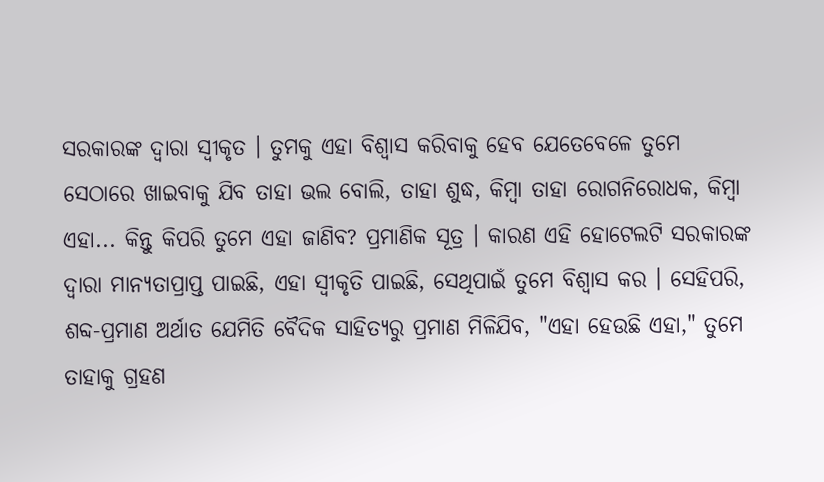ସରକାରଙ୍କ ଦ୍ଵାରା ସ୍ଵୀକୃତ । ତୁମକୁ ଏହା ବିଶ୍ଵାସ କରିବାକୁ ହେବ ଯେତେବେଳେ ତୁମେ ସେଠାରେ ଖାଇବାକୁ ଯିବ ତାହା ଭଲ ବୋଲି, ତାହା ଶୁଦ୍ଧ, କିମ୍ବା ତାହା ରୋଗନିରୋଧକ, କିମ୍ବା ଏହା... କିନ୍ତୁ କିପରି ତୁମେ ଏହା ଜାଣିବ? ପ୍ରମାଣିକ ସୂତ୍ର । କାରଣ ଏହି ହୋଟେଲଟି ସରକାରଙ୍କ ଦ୍ଵାରା ମାନ୍ୟତାପ୍ରାପ୍ତ ପାଇଛି, ଏହା ସ୍ଵୀକୃତି ପାଇଛି, ସେଥିପାଇଁ ତୁମେ ବିଶ୍ଵାସ କର । ସେହିପରି, ଶବ୍ଦ-ପ୍ରମାଣ ଅର୍ଥାତ ଯେମିତି ବୈଦିକ ସାହିତ୍ୟରୁ ପ୍ରମାଣ ମିଳିଯିବ, "ଏହା ହେଉଛି ଏହା," ତୁମେ ତାହାକୁ ଗ୍ରହଣ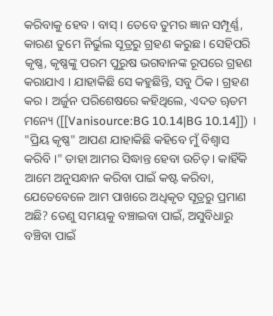କରିବାକୁ ହେବ । ବାସ୍ । ତେବେ ତୁମର ଜ୍ଞାନ ସମ୍ପୂର୍ଣ୍ଣ, କାରଣ ତୁମେ ନିର୍ଭୁଲ ସୂତ୍ରରୁ ଗ୍ରହଣ କରୁଛ । ସେହିପରି କୃଷ୍ଣ, କୃଷ୍ଣଙ୍କୁ ପରମ ପୁରୁଷ ଭଗବାନଙ୍କ ରୂପରେ ଗ୍ରହଣ କରାଯାଏ । ଯାହାକିଛି ସେ କହୁଛିନ୍ତି, ସବୁ ଠିକ । ଗ୍ରହଣ କର । ଅର୍ଜୁନ ପରିଶେଷରେ କହିଥିଲେ, ଏଦତ ୠତମ ମନ୍ୟେ ([[Vanisource:BG 10.14|BG 10.14]]) । "ପ୍ରିୟ କୃଷ୍ଣ" ଆପଣ ଯାହାକିଛି କହିବେ ମୁଁ ବିଶ୍ଵାସ କରିବି ।" ତାହା ଆମର ସିଦ୍ଧାନ୍ତ ହେବା ଉଚିତ୍ । କାହିଁକି ଆମେ ଅନୁସନ୍ଧାନ କରିବା ପାଇଁ କଷ୍ଟ କରିବା, ଯେତେବେଳେ ଆମ ପାଖରେ ଅଧିକୃତ ସୂତ୍ରରୁ ପ୍ରମାଣ ଅଛି? ତେଣୁ ସମୟକୁ ବଞ୍ଚାଇବା ପାଇଁ, ଅସୁବିଧାରୁ ବଞ୍ଚିବା ପାଇଁ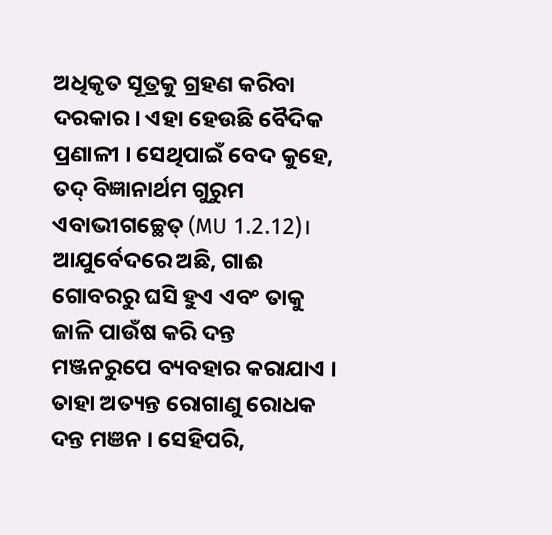ଅଧିକୃତ ସୂତ୍ରକୁ ଗ୍ରହଣ କରିବା ଦରକାର । ଏହା ହେଉଛି ବୈଦିକ ପ୍ରଣାଳୀ । ସେଥିପାଇଁ ବେଦ କୁହେ, ତଦ୍ ବିଜ୍ଞାନାର୍ଥମ ଗୁରୁମ ଏବାଭୀଗଚ୍ଛେତ୍ (MU 1.2.12)।
ଆଯୁର୍ବେଦରେ ଅଛି, ଗାଈ ଗୋବରରୁ ଘସି ହୁଏ ଏବଂ ତାକୁ ଜାଳି ପାଉଁଷ କରି ଦନ୍ତ ମଞ୍ଜନରୁପେ ବ୍ୟବହାର କରାଯାଏ । ତାହା ଅତ୍ୟନ୍ତ ରୋଗାଣୁ ରୋଧକ ଦନ୍ତ ମଞନ । ସେହିପରି,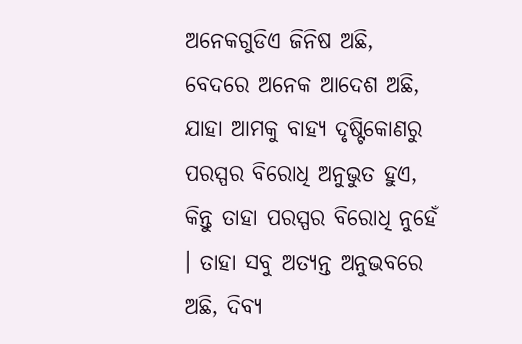ଅନେକଗୁଡିଏ ଜିନିଷ ଅଛି, ବେଦରେ ଅନେକ ଆଦେଶ ଅଛି, ଯାହା ଆମକୁ ବାହ୍ୟ ଦୃଷ୍ଟିକୋଣରୁ ପରସ୍ପର ବିରୋଧି ଅନୁଭୁତ ହୁଏ, କିନ୍ତୁ ତାହା ପରସ୍ପର ବିରୋଧି ନୁହେଁ । ତାହା ସବୁ ଅତ୍ୟନ୍ତ ଅନୁଭବରେ ଅଛି, ଦିବ୍ୟ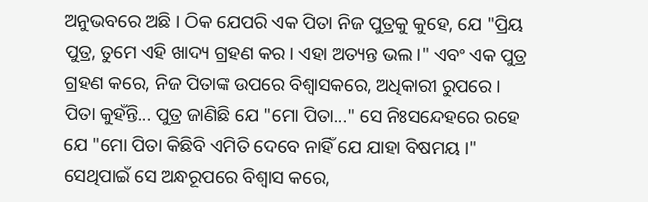ଅନୁଭବରେ ଅଛି । ଠିକ ଯେପରି ଏକ ପିତା ନିଜ ପୁତ୍ରକୁ କୁହେ, ଯେ "ପ୍ରିୟ ପୁତ୍ର, ତୁମେ ଏହି ଖାଦ୍ୟ ଗ୍ରହଣ କର । ଏହା ଅତ୍ୟନ୍ତ ଭଲ ।" ଏବଂ ଏକ ପୁତ୍ର ଗ୍ରହଣ କରେ, ନିଜ ପିତାଙ୍କ ଉପରେ ବିଶ୍ଵାସକରେ, ଅଧିକାରୀ ରୁପରେ । ପିତା କୁହଁନ୍ତି... ପୁତ୍ର ଜାଣିଛି ଯେ "ମୋ ପିତା..." ସେ ନିଃସନ୍ଦେହରେ ରହେ ଯେ "ମୋ ପିତା କିଛିବି ଏମିତି ଦେବେ ନାହିଁ ଯେ ଯାହା ବିଷମୟ ।" ସେଥିପାଇଁ ସେ ଅନ୍ଧରୂପରେ ବିଶ୍ଵାସ କରେ,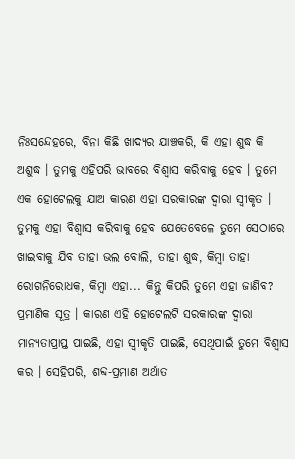ନିଃସନ୍ଦେହରେ, ବିନା କିଛି ଖାଦ୍ୟର ଯାଞ୍ଚକରି, କି ଏହା ଶୁଦ୍ଧ କି ଅଶୁଦ୍ଧ । ତୁମକୁ ଏହିପରି ଭାବରେ ବିଶ୍ଵାସ କରିବାକୁ ହେବ । ତୁମେ ଏକ ହୋଟେଲକୁ ଯାଅ କାରଣ ଏହା ସରକାରଙ୍କ ଦ୍ଵାରା ସ୍ଵୀକୃତ । ତୁମକୁ ଏହା ବିଶ୍ଵାସ କରିବାକୁ ହେବ ଯେତେବେଳେ ତୁମେ ସେଠାରେ ଖାଇବାକୁ ଯିବ ତାହା ଭଲ ବୋଲି, ତାହା ଶୁଦ୍ଧ, କିମ୍ବା ତାହା ରୋଗନିରୋଧକ, କିମ୍ବା ଏହା... କିନ୍ତୁ କିପରି ତୁମେ ଏହା ଜାଣିବ? ପ୍ରମାଣିକ ସୂତ୍ର । କାରଣ ଏହି ହୋଟେଲଟି ସରକାରଙ୍କ ଦ୍ଵାରା ମାନ୍ୟତାପ୍ରାପ୍ତ ପାଇଛି, ଏହା ସ୍ଵୀକୃତି ପାଇଛି, ସେଥିପାଇଁ ତୁମେ ବିଶ୍ଵାସ କର । ସେହିପରି, ଶବ୍ଦ-ପ୍ରମାଣ ଅର୍ଥାତ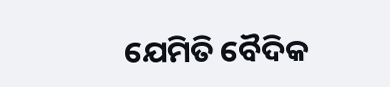ଯେମିତି ବୈଦିକ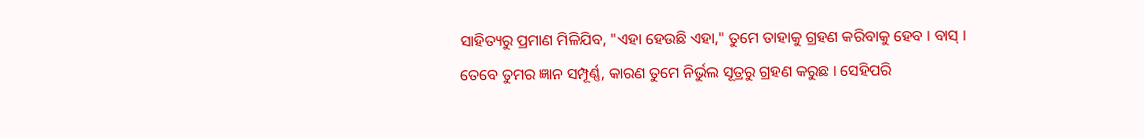ସାହିତ୍ୟରୁ ପ୍ରମାଣ ମିଳିଯିବ, "ଏହା ହେଉଛି ଏହା," ତୁମେ ତାହାକୁ ଗ୍ରହଣ କରିବାକୁ ହେବ । ବାସ୍ । ତେବେ ତୁମର ଜ୍ଞାନ ସମ୍ପୂର୍ଣ୍ଣ, କାରଣ ତୁମେ ନିର୍ଭୁଲ ସୂତ୍ରରୁ ଗ୍ରହଣ କରୁଛ । ସେହିପରି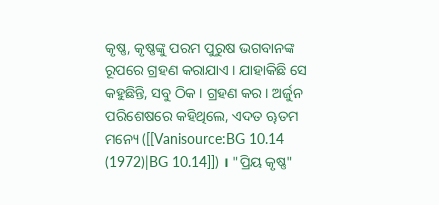କୃଷ୍ଣ, କୃଷ୍ଣଙ୍କୁ ପରମ ପୁରୁଷ ଭଗବାନଙ୍କ ରୂପରେ ଗ୍ରହଣ କରାଯାଏ । ଯାହାକିଛି ସେ କହୁଛିନ୍ତି, ସବୁ ଠିକ । ଗ୍ରହଣ କର । ଅର୍ଜୁନ ପରିଶେଷରେ କହିଥିଲେ, ଏଦତ ୠତମ ମନ୍ୟେ ([[Vanisource:BG 10.14 (1972)|BG 10.14]]) । "ପ୍ରିୟ କୃଷ୍ଣ"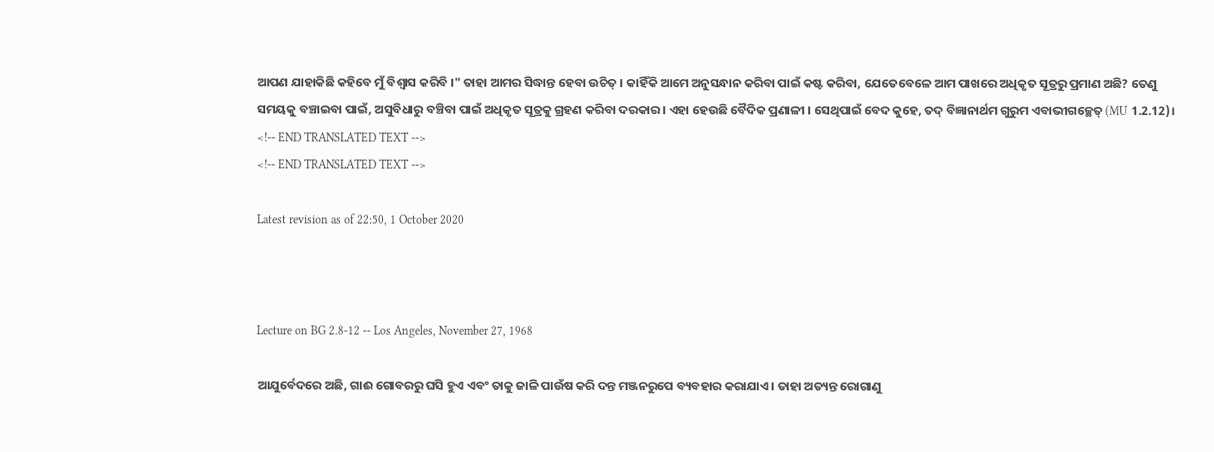ଆପଣ ଯାହାକିଛି କହିବେ ମୁଁ ବିଶ୍ଵାସ କରିବି ।" ତାହା ଆମର ସିଦ୍ଧାନ୍ତ ହେବା ଉଚିତ୍ । କାହିଁକି ଆମେ ଅନୁସନ୍ଧାନ କରିବା ପାଇଁ କଷ୍ଟ କରିବା, ଯେତେବେଳେ ଆମ ପାଖରେ ଅଧିକୃତ ସୂତ୍ରରୁ ପ୍ରମାଣ ଅଛି? ତେଣୁ ସମୟକୁ ବଞ୍ଚାଇବା ପାଇଁ, ଅସୁବିଧାରୁ ବଞ୍ଚିବା ପାଇଁ ଅଧିକୃତ ସୂତ୍ରକୁ ଗ୍ରହଣ କରିବା ଦରକାର । ଏହା ହେଉଛି ବୈଦିକ ପ୍ରଣାଳୀ । ସେଥିପାଇଁ ବେଦ କୁହେ, ତଦ୍ ବିଜ୍ଞାନାର୍ଥମ ଗୁରୁମ ଏବାଭୀଗଚ୍ଛେତ୍ (MU 1.2.12)।
<!-- END TRANSLATED TEXT -->
<!-- END TRANSLATED TEXT -->

Latest revision as of 22:50, 1 October 2020



Lecture on BG 2.8-12 -- Los Angeles, November 27, 1968

ଆଯୁର୍ବେଦରେ ଅଛି, ଗାଈ ଗୋବରରୁ ଘସି ହୁଏ ଏବଂ ତାକୁ ଜାଳି ପାଉଁଷ କରି ଦନ୍ତ ମଞ୍ଜନରୁପେ ବ୍ୟବହାର କରାଯାଏ । ତାହା ଅତ୍ୟନ୍ତ ରୋଗାଣୁ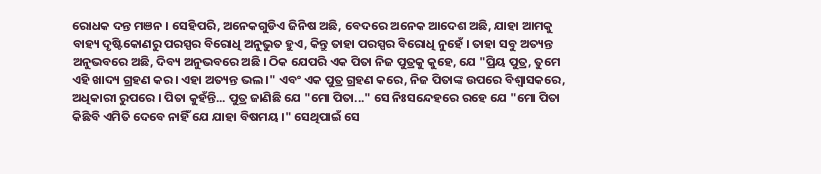ରୋଧକ ଦନ୍ତ ମଞନ । ସେହିପରି, ଅନେକଗୁଡିଏ ଜିନିଷ ଅଛି, ବେଦରେ ଅନେକ ଆଦେଶ ଅଛି, ଯାହା ଆମକୁ ବାହ୍ୟ ଦୃଷ୍ଟିକୋଣରୁ ପରସ୍ପର ବିରୋଧି ଅନୁଭୁତ ହୁଏ, କିନ୍ତୁ ତାହା ପରସ୍ପର ବିରୋଧି ନୁହେଁ । ତାହା ସବୁ ଅତ୍ୟନ୍ତ ଅନୁଭବରେ ଅଛି, ଦିବ୍ୟ ଅନୁଭବରେ ଅଛି । ଠିକ ଯେପରି ଏକ ପିତା ନିଜ ପୁତ୍ରକୁ କୁହେ, ଯେ "ପ୍ରିୟ ପୁତ୍ର, ତୁମେ ଏହି ଖାଦ୍ୟ ଗ୍ରହଣ କର । ଏହା ଅତ୍ୟନ୍ତ ଭଲ ।" ଏବଂ ଏକ ପୁତ୍ର ଗ୍ରହଣ କରେ, ନିଜ ପିତାଙ୍କ ଉପରେ ବିଶ୍ଵାସକରେ, ଅଧିକାରୀ ରୁପରେ । ପିତା କୁହଁନ୍ତି... ପୁତ୍ର ଜାଣିଛି ଯେ "ମୋ ପିତା..." ସେ ନିଃସନ୍ଦେହରେ ରହେ ଯେ "ମୋ ପିତା କିଛିବି ଏମିତି ଦେବେ ନାହିଁ ଯେ ଯାହା ବିଷମୟ ।" ସେଥିପାଇଁ ସେ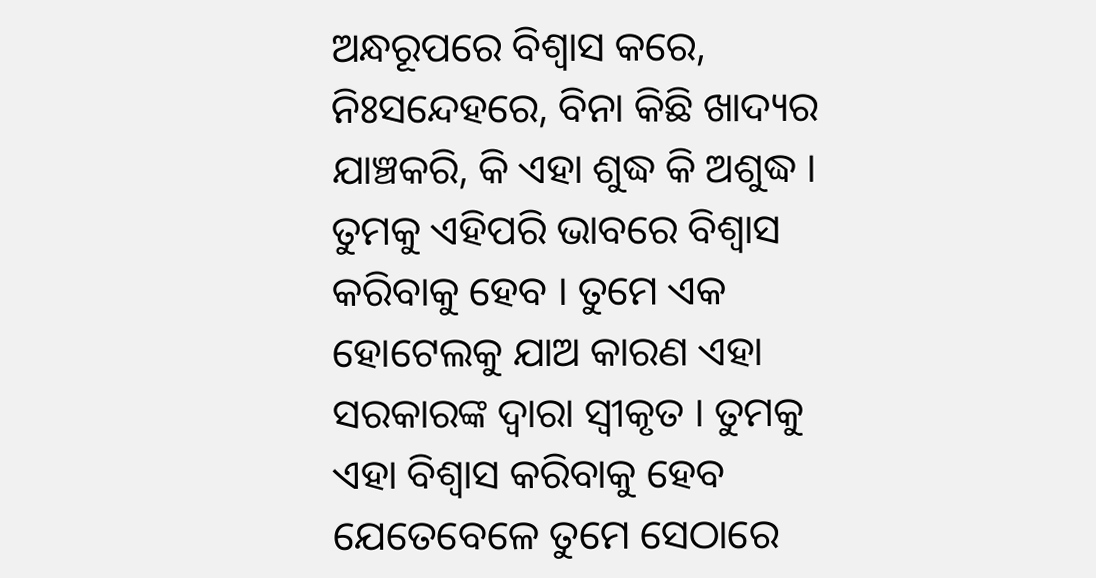ଅନ୍ଧରୂପରେ ବିଶ୍ଵାସ କରେ, ନିଃସନ୍ଦେହରେ, ବିନା କିଛି ଖାଦ୍ୟର ଯାଞ୍ଚକରି, କି ଏହା ଶୁଦ୍ଧ କି ଅଶୁଦ୍ଧ । ତୁମକୁ ଏହିପରି ଭାବରେ ବିଶ୍ଵାସ କରିବାକୁ ହେବ । ତୁମେ ଏକ ହୋଟେଲକୁ ଯାଅ କାରଣ ଏହା ସରକାରଙ୍କ ଦ୍ଵାରା ସ୍ଵୀକୃତ । ତୁମକୁ ଏହା ବିଶ୍ଵାସ କରିବାକୁ ହେବ ଯେତେବେଳେ ତୁମେ ସେଠାରେ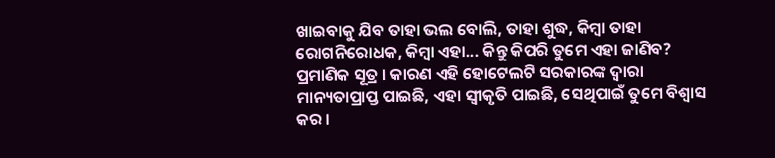ଖାଇବାକୁ ଯିବ ତାହା ଭଲ ବୋଲି, ତାହା ଶୁଦ୍ଧ, କିମ୍ବା ତାହା ରୋଗନିରୋଧକ, କିମ୍ବା ଏହା... କିନ୍ତୁ କିପରି ତୁମେ ଏହା ଜାଣିବ? ପ୍ରମାଣିକ ସୂତ୍ର । କାରଣ ଏହି ହୋଟେଲଟି ସରକାରଙ୍କ ଦ୍ଵାରା ମାନ୍ୟତାପ୍ରାପ୍ତ ପାଇଛି, ଏହା ସ୍ଵୀକୃତି ପାଇଛି, ସେଥିପାଇଁ ତୁମେ ବିଶ୍ଵାସ କର ।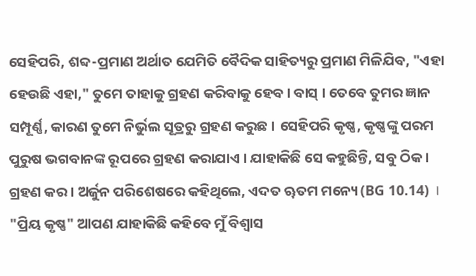ସେହିପରି, ଶବ୍ଦ-ପ୍ରମାଣ ଅର୍ଥାତ ଯେମିତି ବୈଦିକ ସାହିତ୍ୟରୁ ପ୍ରମାଣ ମିଳିଯିବ, "ଏହା ହେଉଛି ଏହା," ତୁମେ ତାହାକୁ ଗ୍ରହଣ କରିବାକୁ ହେବ । ବାସ୍ । ତେବେ ତୁମର ଜ୍ଞାନ ସମ୍ପୂର୍ଣ୍ଣ, କାରଣ ତୁମେ ନିର୍ଭୁଲ ସୂତ୍ରରୁ ଗ୍ରହଣ କରୁଛ । ସେହିପରି କୃଷ୍ଣ, କୃଷ୍ଣଙ୍କୁ ପରମ ପୁରୁଷ ଭଗବାନଙ୍କ ରୂପରେ ଗ୍ରହଣ କରାଯାଏ । ଯାହାକିଛି ସେ କହୁଛିନ୍ତି, ସବୁ ଠିକ । ଗ୍ରହଣ କର । ଅର୍ଜୁନ ପରିଶେଷରେ କହିଥିଲେ, ଏଦତ ୠତମ ମନ୍ୟେ (BG 10.14) । "ପ୍ରିୟ କୃଷ୍ଣ" ଆପଣ ଯାହାକିଛି କହିବେ ମୁଁ ବିଶ୍ଵାସ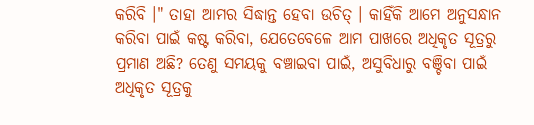କରିବି ।" ତାହା ଆମର ସିଦ୍ଧାନ୍ତ ହେବା ଉଚିତ୍ । କାହିଁକି ଆମେ ଅନୁସନ୍ଧାନ କରିବା ପାଇଁ କଷ୍ଟ କରିବା, ଯେତେବେଳେ ଆମ ପାଖରେ ଅଧିକୃତ ସୂତ୍ରରୁ ପ୍ରମାଣ ଅଛି? ତେଣୁ ସମୟକୁ ବଞ୍ଚାଇବା ପାଇଁ, ଅସୁବିଧାରୁ ବଞ୍ଚିବା ପାଇଁ ଅଧିକୃତ ସୂତ୍ରକୁ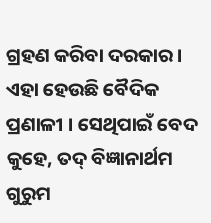ଗ୍ରହଣ କରିବା ଦରକାର । ଏହା ହେଉଛି ବୈଦିକ ପ୍ରଣାଳୀ । ସେଥିପାଇଁ ବେଦ କୁହେ, ତଦ୍ ବିଜ୍ଞାନାର୍ଥମ ଗୁରୁମ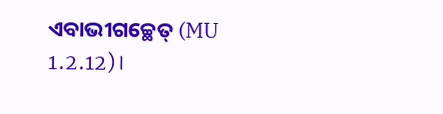ଏବାଭୀଗଚ୍ଛେତ୍ (MU 1.2.12)।